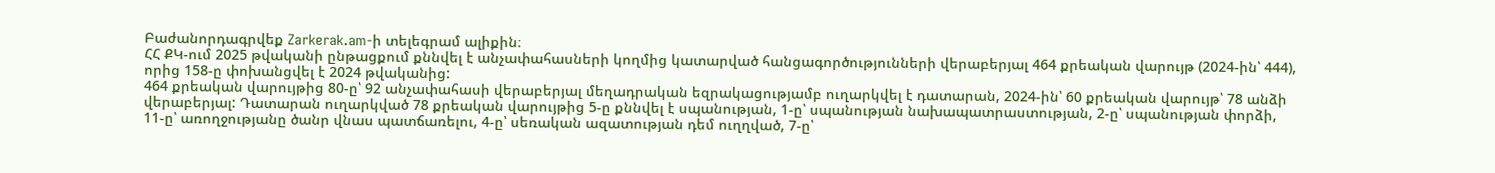Բաժանորդագրվեք Zarkerak.am-ի տելեգրամ ալիքին։
ՀՀ ՔԿ-ում 2025 թվականի ընթացքում քննվել է անչափահասների կողմից կատարված հանցագործությունների վերաբերյալ 464 քրեական վարույթ (2024-ին՝ 444), որից 158-ը փոխանցվել է 2024 թվականից:
464 քրեական վարույթից 80-ը՝ 92 անչափահասի վերաբերյալ մեղադրական եզրակացությամբ ուղարկվել է դատարան, 2024-ին՝ 60 քրեական վարույթ՝ 78 անձի վերաբերյալ: Դատարան ուղարկված 78 քրեական վարույթից 5-ը քննվել է սպանության, 1-ը՝ սպանության նախապատրաստության, 2-ը՝ սպանության փորձի, 11-ը՝ առողջությանը ծանր վնաս պատճառելու, 4-ը՝ սեռական ազատության դեմ ուղղված, 7-ը՝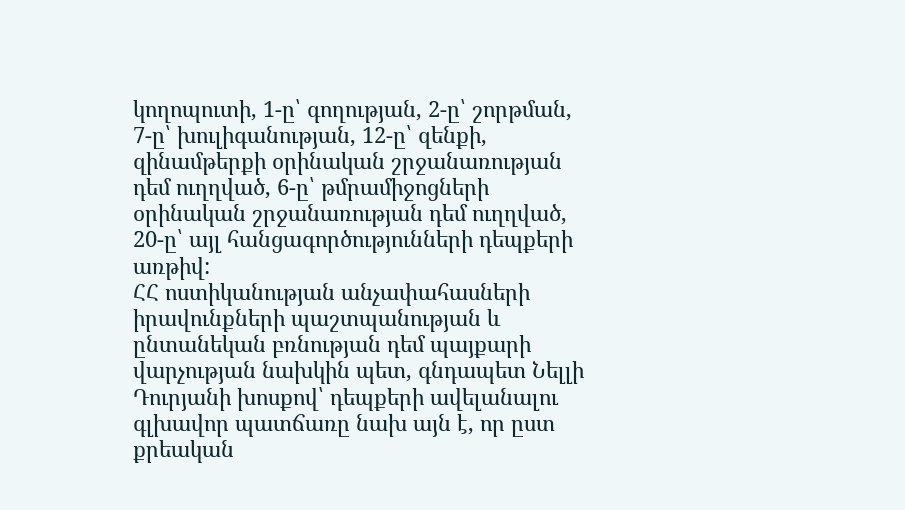կողոպուտի, 1-ը՝ գողության, 2-ը՝ շորթման, 7-ը՝ խուլիգանության, 12-ը՝ զենքի, զինամթերքի օրինական շրջանառության դեմ ուղղված, 6-ը՝ թմրամիջոցների օրինական շրջանառության դեմ ուղղված, 20-ը՝ այլ հանցագործությունների դեպքերի առթիվ:
ՀՀ ոստիկանության անչափահասների իրավունքների պաշտպանության և ընտանեկան բռնության դեմ պայքարի վարչության նախկին պետ, գնդապետ Նելլի Դուրյանի խոսքով՝ դեպքերի ավելանալու գլխավոր պատճառը նախ այն է, որ ըստ քրեական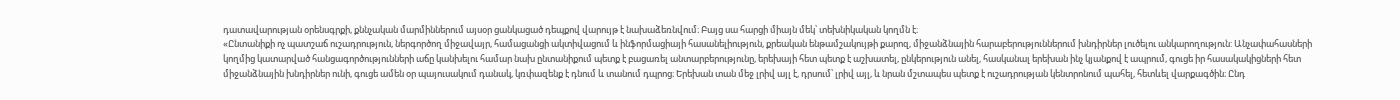դատավարության օրենսգրքի, քննչական մարմիններում այսօր ցանկացած դեպքով վարույթ է նախաձեռնվում։ Բայց սա հարցի միայն մեկ՝ տեխնիկական կողմն է։
«Ընտանիքի ոչ պատշաճ ուշադրություն, ներգործող միջավայր, համացանցի ակտիվացում և ինֆորմացիայի հասանելիություն, քրեական ենթամշակույթի քարոզ, միջանձնային հարաբերություններում խնդիրներ լուծելու անկարողություն: Անչափահասների կողմից կատարված հանցագործությունների աճը կանխելու համար նախ ընտանիքում պետք է բացառել անտարբերությունը, երեխայի հետ պետք է աշխատել, ընկերություն անել, հասկանալ երեխան ինչ կյանքով է ապրում, գուցե իր հասակակիցների հետ միջանձնային խնդիրներ ունի, գուցե ամեն օր պայուսակում դանակ, կռփազենք է դնում և տանում դպրոց։ Երեխան տան մեջ լրիվ այլ է, դրսում՝ լրիվ այլ, և նրան մշտապես պետք է ուշադրության կենտրոնում պահել, հետևել վարքագծին։ Ընդ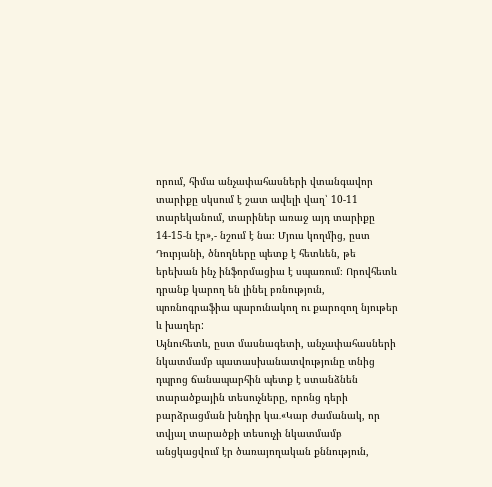որում, հիմա անչափահասների վտանգավոր տարիքը սկսում է շատ ավելի վաղ՝ 10-11 տարեկանում, տարիներ առաջ այդ տարիքը 14-15-ն էր»,- նշում է նա։ Մյուս կողմից, ըստ Դուրյանի, ծնողները պետք է հետևեն, թե երեխան ինչ ինֆորմացիա է սպառում։ Որովհետև դրանք կարող են լինել բռնություն, պոռնոգրաֆիա պարունակող ու քարոզող նյութեր և խաղեր:
Այնուհետև, ըստ մասնագետի, անչափահասների նկատմամբ պատասխանատվությունը տնից դպրոց ճանապարհին պետք է ստանձնեն տարածքային տեսուչները, որոնց դերի բարձրացման խնդիր կա․«Կար ժամանակ, որ տվյալ տարածքի տեսուչի նկատմամբ անցկացվում էր ծառայողական քննություն,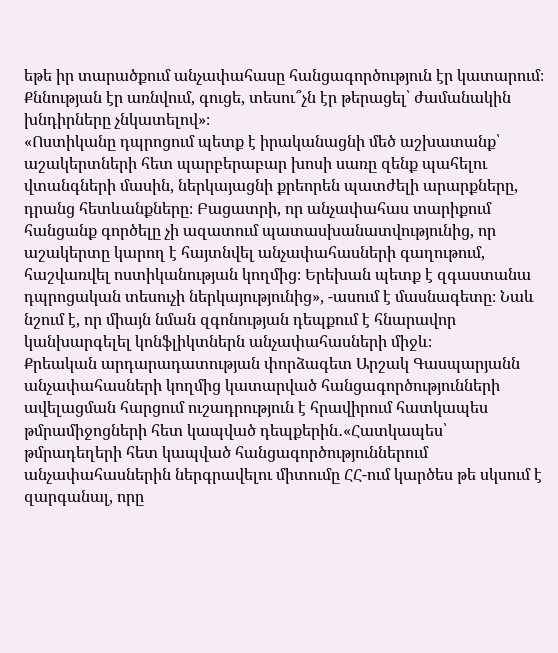եթե իր տարածքում անչափահասը հանցագործություն էր կատարում։ Քննության էր առնվում, գուցե, տեսու՞չն էր թերացել՝ ժամանակին խնդիրները չնկատելով»։
«Ոստիկանը դպրոցում պետք է իրականացնի մեծ աշխատանք՝ աշակերտների հետ պարբերաբար խոսի սառը զենք պահելու վտանգների մասին, ներկայացնի քրեորեն պատժելի արարքները, դրանց հետևանքները։ Բացատրի, որ անչափահաս տարիքում հանցանք գործելը չի ազատում պատասխանատվությունից, որ աշակերտը կարող է հայտնվել անչափահասների գաղութում, հաշվառվել ոստիկանության կողմից։ Երեխան պետք է զգաստանա դպրոցական տեսուչի ներկայությունից», -ասում է մասնագետը։ Նաև նշում է, որ միայն նման զգոնության դեպքում է հնարավոր կանխարգելել կոնֆլիկտներն անչափահասների միջև։
Քրեական արդարադատության փորձագետ Արշակ Գասպարյանն անչափահասների կողմից կատարված հանցագործությունների ավելացման հարցում ուշադրություն է հրավիրում հատկապես թմրամիջոցների հետ կապված դեպքերին․«Հատկապես՝ թմրադեղերի հետ կապված հանցագործություններում անչափահասներին ներգրավելու միտումը ՀՀ-ում կարծես թե սկսում է զարգանալ, որը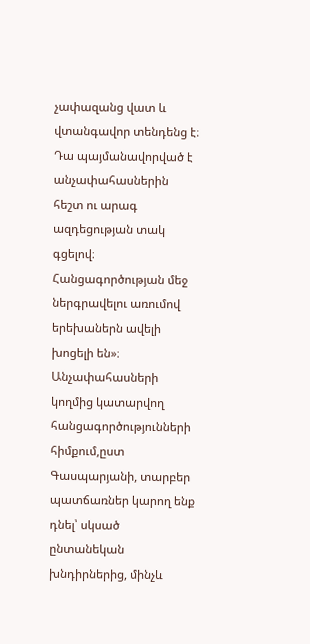չափազանց վատ և վտանգավոր տենդենց է։ Դա պայմանավորված է անչափահասներին հեշտ ու արագ ազդեցության տակ գցելով։ Հանցագործության մեջ ներգրավելու առումով երեխաներն ավելի խոցելի են»։
Անչափահասների կողմից կատարվող հանցագործությունների հիմքում,ըստ Գասպարյանի, տարբեր պատճառներ կարող ենք դնել՝ սկսած ընտանեկան խնդիրներից, մինչև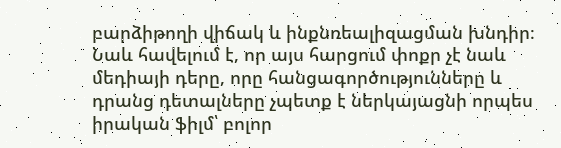բարձիթողի վիճակ և ինքնռեալիզացման խնդիր։
Նաև հավելում է, որ այս հարցում փոքր չէ նաև մեդիայի դերը, որը հանցագործությունները և դրանց դետալները չպետք է ներկայացնի որպես իրական ֆիլմ՝ բոլոր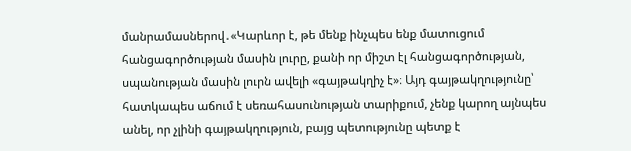մանրամասներով․«Կարևոր է, թե մենք ինչպես ենք մատուցում հանցագործության մասին լուրը, քանի որ միշտ էլ հանցագործության, սպանության մասին լուրն ավելի «գայթակղիչ է»։ Այդ գայթակղությունը՝ հատկապես աճում է սեռահասունության տարիքում, չենք կարող այնպես անել, որ չլինի գայթակղություն, բայց պետությունը պետք է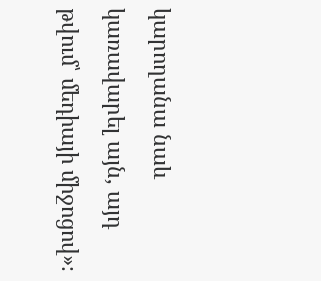կարողանա նաև կառավարել այն, այդ թվում՝ մեդիայի միջոցով»։